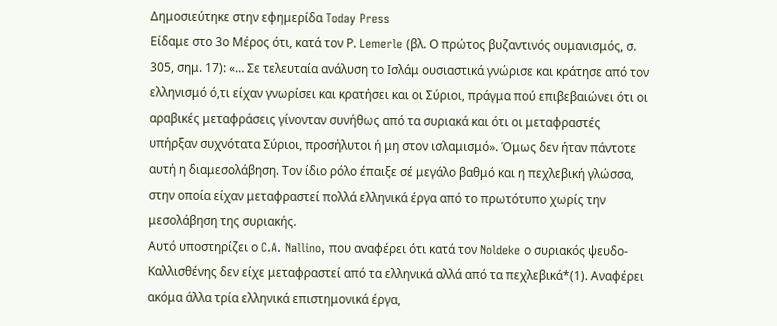Δημοσιεύτηκε στην εφημερίδα Today Press
Είδαμε στο 3ο Μέρος ότι, κατά τον Ρ. Lemerle (βλ. Ο πρώτος βυζαντινός ουμανισμός, σ. 305, σημ. 17): «… Σε τελευταία ανάλυση το Ισλάμ ουσιαστικά γνώρισε και κράτησε από τον ελληνισμό ό,τι είχαν γνωρίσει και κρατήσει και οι Σύριοι, πράγμα πού επιβεβαιώνει ότι οι αραβικές μεταφράσεις γίνονταν συνήθως από τα συριακά και ότι οι μεταφραστές υπήρξαν συχνότατα Σύριοι, προσήλυτοι ή μη στον ισλαμισμό». Όμως δεν ήταν πάντοτε αυτή η διαμεσολάβηση. Τον ίδιο ρόλο έπαιξε σέ μεγάλο βαθμό και η πεχλεβική γλώσσα, στην οποία είχαν μεταφραστεί πολλά ελληνικά έργα από το πρωτότυπο χωρίς την μεσολάβηση της συριακής.
Αυτό υποστηρίζει ο C.A. Nallino, που αναφέρει ότι κατά τον Noldeke ο συριακός ψευδο-Καλλισθένης δεν είχε μεταφραστεί από τα ελληνικά αλλά από τα πεχλεβικά*(1). Αναφέρει ακόμα άλλα τρία ελληνικά επιστημονικά έργα,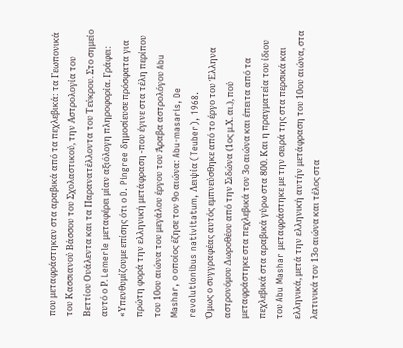που μεταφράστηκαν στα αραβικά από τα πεχλεβικά: τα Γεωπονικά του Κασσιανού Βάσσου του Σχολαστικού, την Αστρολογία του Βεττίου Ουάλεντα και τα Παρανατέλλοντα του Τεύκρου. Στο σημείο αυτό ο Ρ. Lemerle μεταφέρει μίαν αξιόλογη πληροφορία. Γράφει:
«Υπενθυμίζουμε επίσης ότι ο D. Pingree δημοσίευσε πρόσφατα για πρώτη φορά την ελληνική μετάφραση -που έγινε στα τέλη περίπου του 10ου αιώνα του μεγάλου έργου του Άραβα αστρολόγου Abu Mashar, ο οποίος έζησε τον 9ο αιώνα: Abu-masaris, De revolutionibus nativitatum, Λειψία (Teuber), 1968.
Όμως ο συγγραφέας αυτός εμπνεύσθηκε από το έργο του Έλληνα αστρονόμου Δωροθέου από την Σιδώνα (1ος μ.Χ. αι.), πού μεταφράστηκε στα πεχλεβικά τον 3ο αιώνα και έπειτα από τα πεχλεβικά στα αραβικά γύρω στα 800. Και η πραγματεία του ίδιου του Abu Mashar μεταφράστηκε με την σειρά της στα περσικά και ελληνικά, μετά την ελληνική αυτήν μετάφραση του 10ου αιώνα, στα λατινικά τον 13ο αιώνα και τέλος στα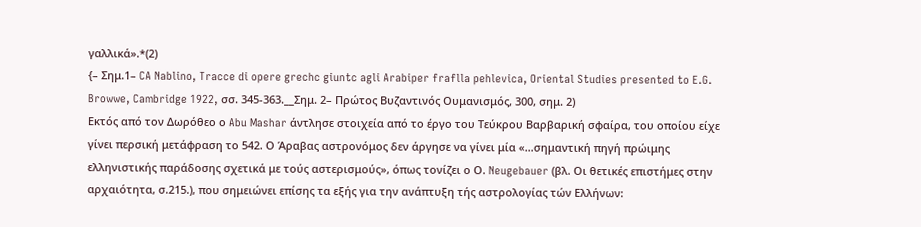γαλλικά».*(2)
{– Σημ.1– CA Nablino, Tracce di opere grechc giuntc agli Arabiper fraflla pehlevica, Oriental Studies presented to E.G. Browwe, Cambridge 1922, σσ. 345-363.__Σημ. 2– Πρώτος Βυζαντινός Ουμανισμός, 300, σημ. 2)
Εκτός από τον Δωρόθεο ο Abu Mashar άντλησε στοιχεία από το έργο του Τεύκρου Βαρβαρική σφαίρα, του οποίου είχε γίνει περσική μετάφραση το 542. Ο Άραβας αστρονόμος δεν άργησε να γίνει μία «…σημαντική πηγή πρώιμης ελληνιστικής παράδοσης σχετικά με τούς αστερισμούς», όπως τονίζει ο Ο. Neugebauer (βλ. Οι θετικές επιστήμες στην αρχαιότητα, σ.215.), που σημειώνει επίσης τα εξής για την ανάπτυξη τής αστρολογίας τών Ελλήνων: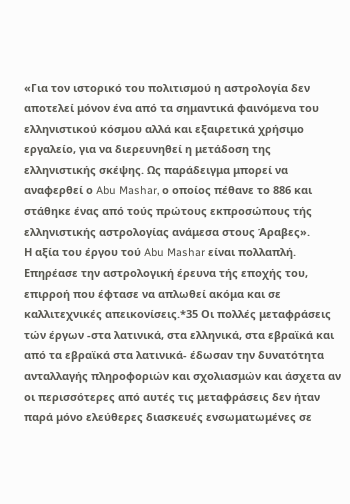«Για τον ιστορικό του πολιτισμού η αστρολογία δεν αποτελεί μόνον ένα από τα σημαντικά φαινόμενα του ελληνιστικού κόσμου αλλά και εξαιρετικά χρήσιμο εργαλείο, για να διερευνηθεί η μετάδοση της ελληνιστικής σκέψης. Ως παράδειγμα μπορεί να αναφερθεί ο Abu Mashar, ο οποίος πέθανε το 886 και στάθηκε ένας από τούς πρώτους εκπροσώπους τής ελληνιστικής αστρολογίας ανάμεσα στους Άραβες».
Η αξία του έργου τού Abu Mashar είναι πολλαπλή. Επηρέασε την αστρολογική έρευνα τής εποχής του, επιρροή που έφτασε να απλωθεί ακόμα και σε καλλιτεχνικές απεικονίσεις.*35 Οι πολλές μεταφράσεις τών έργων -στα λατινικά, στα ελληνικά, στα εβραϊκά και από τα εβραϊκά στα λατινικά- έδωσαν την δυνατότητα ανταλλαγής πληροφοριών και σχολιασμών και άσχετα αν οι περισσότερες από αυτές τις μεταφράσεις δεν ήταν παρά μόνο ελεύθερες διασκευές ενσωματωμένες σε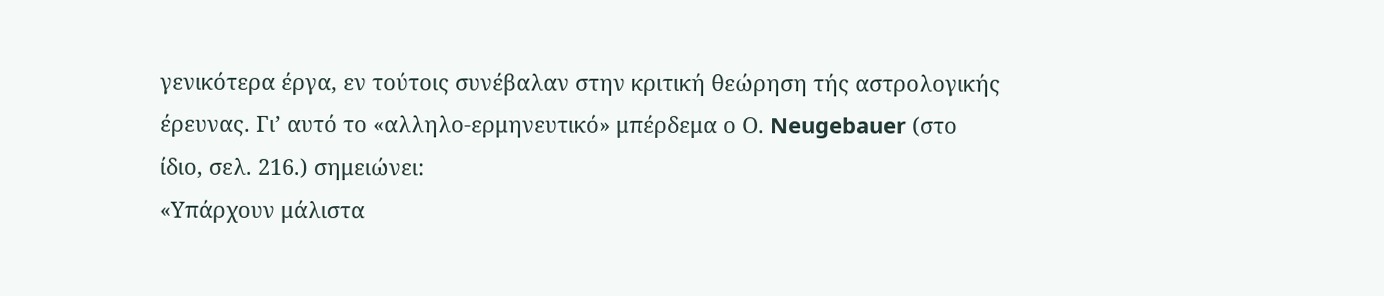γενικότερα έργα, εν τούτοις συνέβαλαν στην κριτική θεώρηση τής αστρολογικής έρευνας. Γι’ αυτό το «αλληλο-ερμηνευτικό» μπέρδεμα ο Ο. Neugebauer (στo ίδιο, σελ. 216.) σημειώνει:
«Υπάρχουν μάλιστα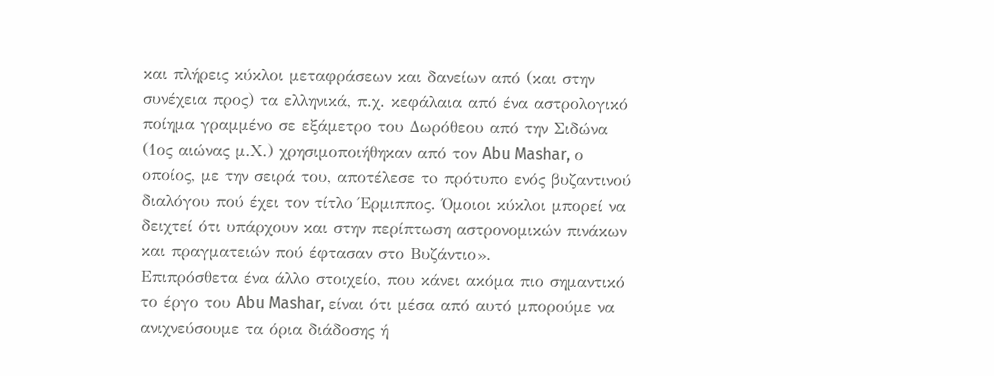και πλήρεις κύκλοι μεταφράσεων και δανείων από (και στην συνέχεια προς) τα ελληνικά, π.χ. κεφάλαια από ένα αστρολογικό ποίημα γραμμένο σε εξάμετρο του Δωρόθεου από την Σιδώνα (1ος αιώνας μ.Χ.) χρησιμοποιήθηκαν από τον Abu Mashar, ο οποίος, με την σειρά του, αποτέλεσε τo πρότυπο ενός βυζαντινού διαλόγου πού έχει τον τίτλο Έρμιππος. Όμοιοι κύκλοι μπορεί να δειχτεί ότι υπάρχουν και στην περίπτωση αστρονομικών πινάκων και πραγματειών πού έφτασαν στο Βυζάντιο».
Επιπρόσθετα ένα άλλο στοιχείο, που κάνει ακόμα πιο σημαντικό το έργο του Abu Mashar, είναι ότι μέσα από αυτό μπορούμε να ανιχνεύσουμε τα όρια διάδοσης ή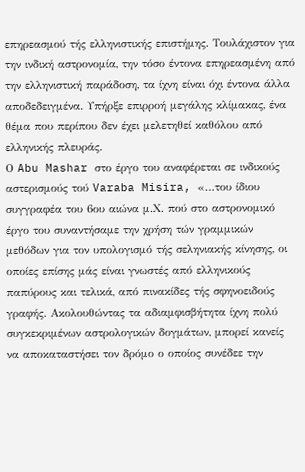επηρεασμού τής ελληνιστικής επιστήμης. Τουλάχιστον για την ινδική αστρονομία, την τόσο έντονα επηρεασμένη από την ελληνιστική παράδοση, τα ίχνη είναι όχι έντονα άλλα αποδεδειγμένα. Υπήρξε επιρροή μεγάλης κλίμακας, ένα θέμα που περίπου δεν έχει μελετηθεί καθόλου από ελληνικής πλευράς.
Ο Abu Mashar στο έργο του αναφέρεται σε ινδικούς αστερισμούς τού Varaba Misira, «…του ίδιου συγγραφέα του 6ου αιώνα μ.Χ. πού στο αστρονομικό έργο του συναντήσαμε την χρήση τών γραμμικών μεθόδων για τον υπολογισμό τής σεληνιακής κίνησης, οι οποίες επίσης μάς είναι γνωστές από ελληνικούς παπύρους και τελικά, από πινακίδες τής σφηνοειδούς γραφής. Ακολουθώντας τα αδιαμφισβήτητα ίχνη πολύ συγκεκριμένων αστρολογικών δογμάτων, μπορεί κανείς να αποκαταστήσει τον δρόμο ο οποίος συνέδεε την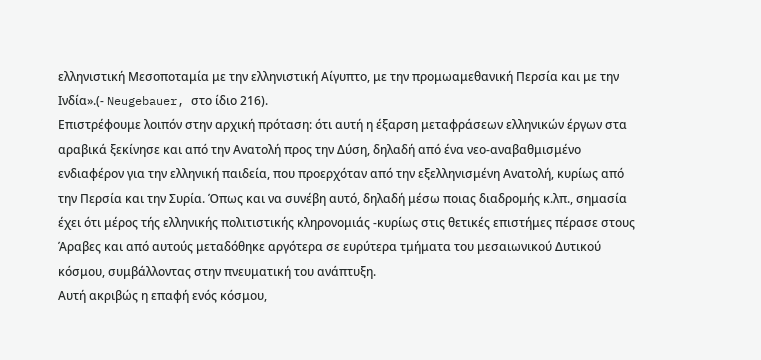ελληνιστική Μεσοποταμία με την ελληνιστική Αίγυπτο, με την προμωαμεθανική Περσία και με την Ινδία».(- Neugebauer, στο ίδιο 216).
Επιστρέφουμε λοιπόν στην αρχική πρόταση: ότι αυτή η έξαρση μεταφράσεων ελληνικών έργων στα αραβικά ξεκίνησε και από την Ανατολή προς την Δύση, δηλαδή από ένα νεο-αναβαθμισμένο ενδιαφέρον για την ελληνική παιδεία, που προερχόταν από την εξελληνισμένη Ανατολή, κυρίως από την Περσία και την Συρία. Όπως και να συνέβη αυτό, δηλαδή μέσω ποιας διαδρομής κ.λπ., σημασία έχει ότι μέρος τής ελληνικής πολιτιστικής κληρονομιάς -κυρίως στις θετικές επιστήμες πέρασε στους Άραβες και από αυτούς μεταδόθηκε αργότερα σε ευρύτερα τμήματα του μεσαιωνικού Δυτικού κόσμου, συμβάλλοντας στην πνευματική του ανάπτυξη.
Αυτή ακριβώς η επαφή ενός κόσμου,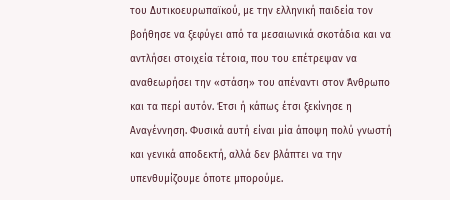του Δυτικοευρωπαϊκού, με την ελληνική παιδεία τον βοήθησε να ξεφύγει από τα μεσαιωνικά σκοτάδια και να αντλήσει στοιχεία τέτοια, που του επέτρεψαν να αναθεωρήσει την «στάση» του απέναντι στον Άνθρωπο και τα περί αυτόν. Έτσι ή κάπως έτσι ξεκίνησε η Αναγέννηση. Φυσικά αυτή είναι μία άποψη πολύ γνωστή και γενικά αποδεκτή, αλλά δεν βλάπτει να την υπενθυμίζουμε όποτε μπορούμε.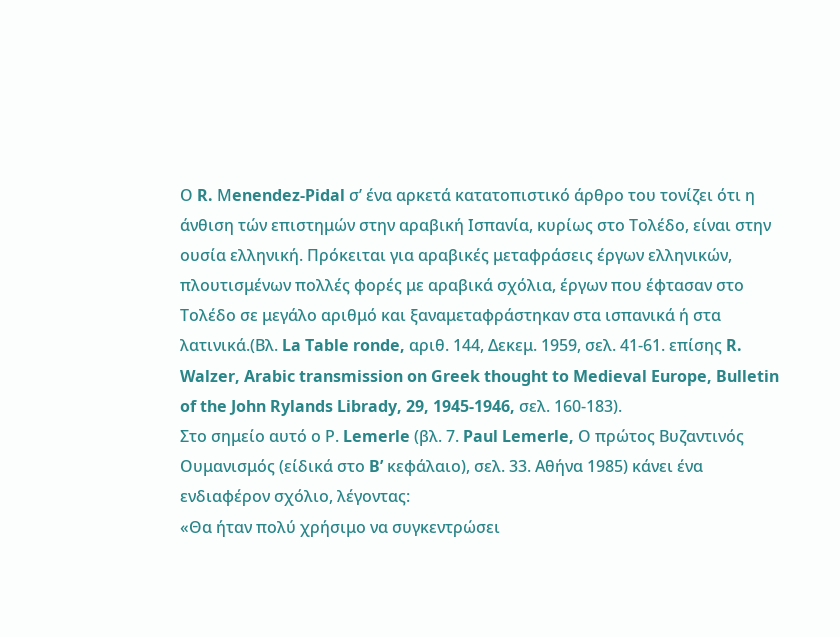Ο R. Μenendez-Pidal σ’ ένα αρκετά κατατοπιστικό άρθρο του τονίζει ότι η άνθιση τών επιστημών στην αραβική Ισπανία, κυρίως στο Τολέδο, είναι στην ουσία ελληνική. Πρόκειται για αραβικές μεταφράσεις έργων ελληνικών, πλουτισμένων πολλές φορές με αραβικά σχόλια, έργων που έφτασαν στο Τολέδο σε μεγάλο αριθμό και ξαναμεταφράστηκαν στα ισπανικά ή στα λατινικά.(Βλ. La Table ronde, αριθ. 144, Δεκεμ. 1959, σελ. 41-61. επίσης R. Walzer, Arabic transmission on Greek thought to Medieval Europe, Bulletin of the John Rylands Librady, 29, 1945-1946, σελ. 160-183).
Στο σημείο αυτό ο Ρ. Lemerle (βλ. 7. Paul Lemerle, Ο πρώτος Βυζαντινός Ουμανισμός (είδικά στο B’ κεφάλαιο), σελ. 33. Αθήνα 1985) κάνει ένα ενδιαφέρον σχόλιο, λέγοντας:
«Θα ήταν πολύ χρήσιμο να συγκεντρώσει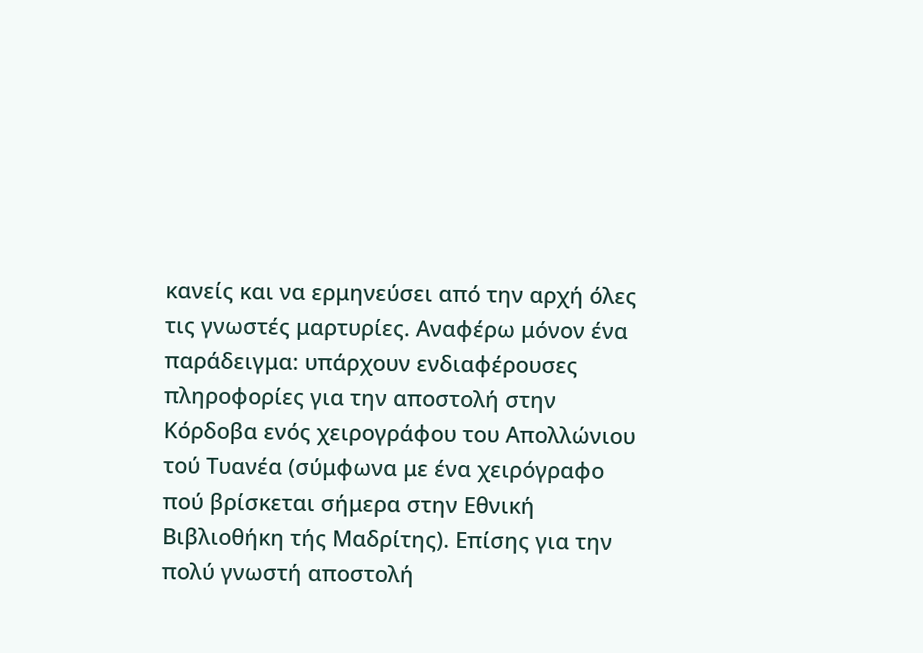κανείς και να ερμηνεύσει από την αρχή όλες τις γνωστές μαρτυρίες. Αναφέρω μόνον ένα παράδειγμα: υπάρχουν ενδιαφέρουσες πληροφορίες για την αποστολή στην Κόρδοβα ενός χειρογράφου του Απολλώνιου τού Τυανέα (σύμφωνα με ένα χειρόγραφο πού βρίσκεται σήμερα στην Εθνική Βιβλιοθήκη τής Μαδρίτης). Επίσης για την πολύ γνωστή αποστολή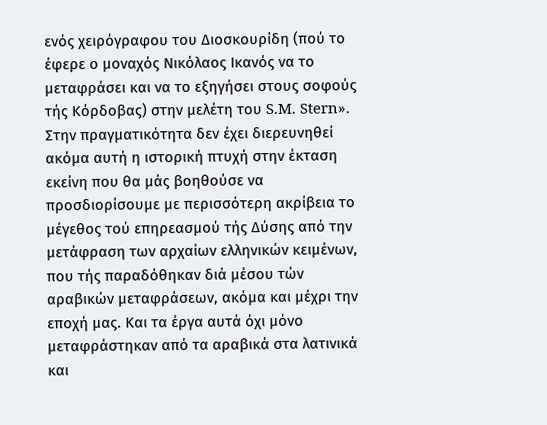ενός χειρόγραφου του Διοσκουρίδη (πού το έφερε ο μοναχός Νικόλαος Ικανός να το μεταφράσει και να το εξηγήσει στους σοφούς τής Κόρδοβας) στην μελέτη του S.M. Stern».
Στην πραγματικότητα δεν έχει διερευνηθεί ακόμα αυτή η ιστορική πτυχή στην έκταση εκείνη που θα μάς βοηθούσε να προσδιορίσουμε με περισσότερη ακρίβεια το μέγεθος τού επηρεασμού τής Δύσης από την μετάφραση των αρχαίων ελληνικών κειμένων, που τής παραδόθηκαν διά μέσου τών αραβικών μεταφράσεων, ακόμα και μέχρι την εποχή μας. Και τα έργα αυτά όχι μόνο μεταφράστηκαν από τα αραβικά στα λατινικά και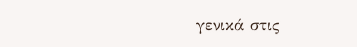γενικά στις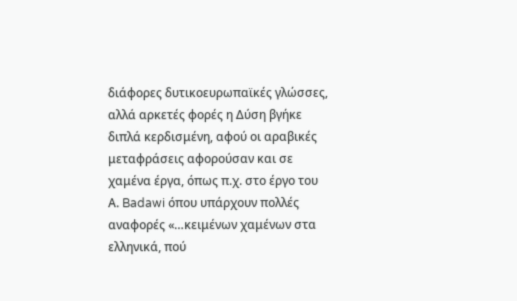διάφορες δυτικοευρωπαϊκές γλώσσες, αλλά αρκετές φορές η Δύση βγήκε διπλά κερδισμένη, αφού οι αραβικές μεταφράσεις αφορούσαν και σε χαμένα έργα, όπως π.χ. στο έργο του Α. Badawi όπου υπάρχουν πολλές αναφορές «…κειμένων χαμένων στα ελληνικά, πού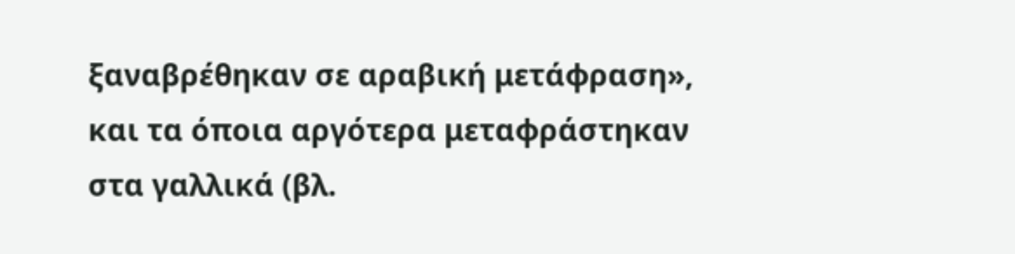ξαναβρέθηκαν σε αραβική μετάφραση», και τα όποια αργότερα μεταφράστηκαν στα γαλλικά (βλ.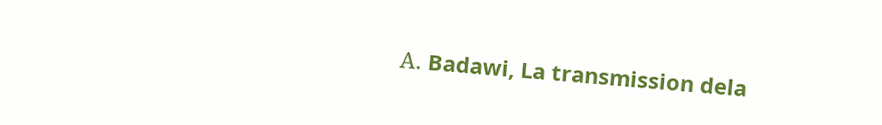Α. Badawi, La transmission dela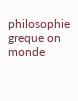philosophie greque on monde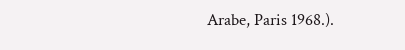Arabe, Paris 1968.).